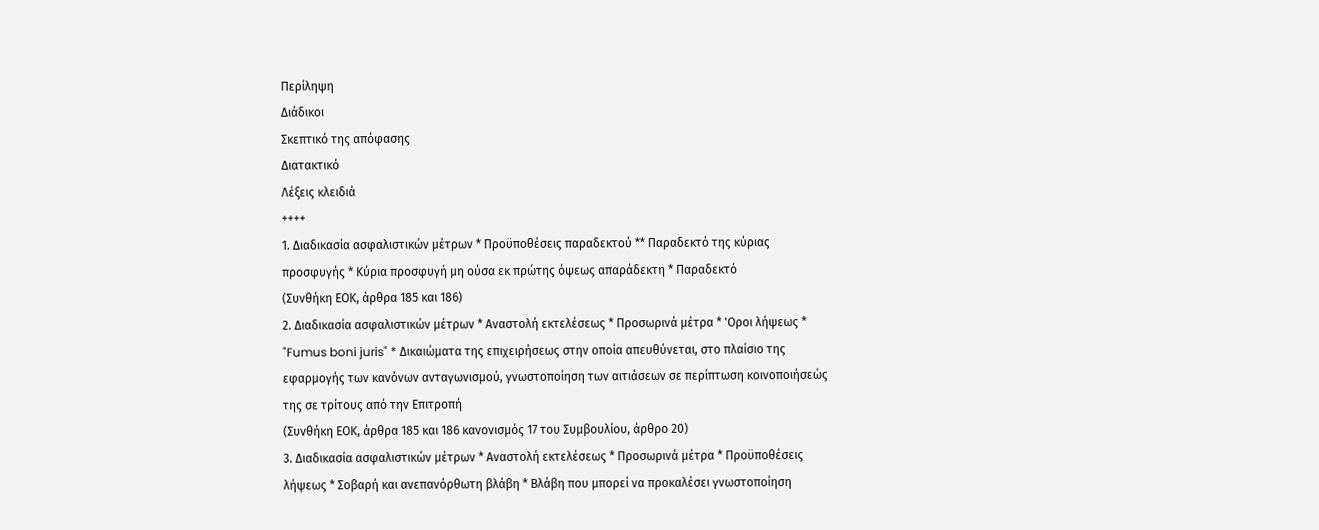Περίληψη
Διάδικοι
Σκεπτικό της απόφασης
Διατακτικό
Λέξεις κλειδιά
++++
1. Διαδικασία ασφαλιστικών μέτρων * Προϋποθέσεις παραδεκτού ** Παραδεκτό της κύριας προσφυγής * Κύρια προσφυγή μη ούσα εκ πρώτης όψεως απαράδεκτη * Παραδεκτό
(Συνθήκη ΕΟΚ, άρθρα 185 και 186)
2. Διαδικασία ασφαλιστικών μέτρων * Αναστολή εκτελέσεως * Προσωρινά μέτρα * 'Οροι λήψεως * "Fumus boni juris" * Δικαιώματα της επιχειρήσεως στην οποία απευθύνεται, στο πλαίσιο της εφαρμογής των κανόνων ανταγωνισμού, γνωστοποίηση των αιτιάσεων σε περίπτωση κοινοποιήσεώς της σε τρίτους από την Επιτροπή
(Συνθήκη ΕΟΚ, άρθρα 185 και 186 κανονισμός 17 του Συμβουλίου, άρθρο 20)
3. Διαδικασία ασφαλιστικών μέτρων * Αναστολή εκτελέσεως * Προσωρινά μέτρα * Προϋποθέσεις λήψεως * Σοβαρή και ανεπανόρθωτη βλάβη * Βλάβη που μπορεί να προκαλέσει γνωστοποίηση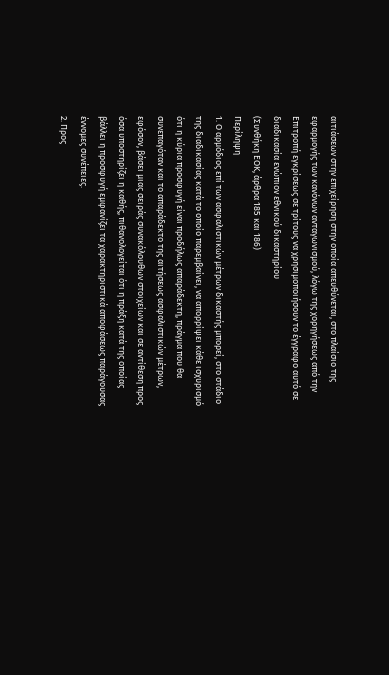αιτιάσεων στην επιχείρηση στην οποία απευθύνεται, στο πλαίσιο της εφαρμογής των κανόνων ανταγωνισμού, λόγω της χορηγήσεως από την Επιτροπή εγκρίσεως σε τρίτους να χρησιμοποιήσουν το έγγραφο αυτό σε διαδικασία ενώπιον εθνικού δικαστηρίου
(Συνθήκη ΕΟΚ, άρθρα 185 και 186)
Περίληψη
1. Ο αρμόδιος επί των ασφαλιστικών μέτρων δικαστής μπορεί, στο στάδιο της διαδικασίας κατά το οποίο παρεμβαίνει, να απορρίψει κάθε ισχυρισμό ότι η κύρια προσφυγή είναι προδήλως απαράδεκτη, πράγμα που θα συνεπαγόταν και το απαράδεκτο της αιτήσεως ασφαλιστικών μέτρων, εφόσον, βάσει μιας σειράς συνακόλουθων στοιχείων και σε αντίθεση προς όσα υποστηρίζει η καθής, πιθανολογείται ότι η πράξη κατά της οποίας βάλλει η προσφυγή εμφανίζει τα χαρακτηριστικά αποφάσεως παράγουσας έννομες συνέπειες.
2. Προς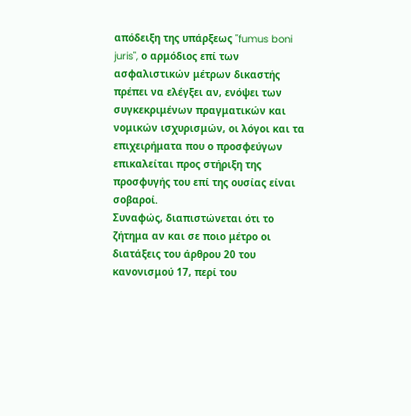απόδειξη της υπάρξεως "fumus boni juris", ο αρμόδιος επί των ασφαλιστικών μέτρων δικαστής πρέπει να ελέγξει αν, ενόψει των συγκεκριμένων πραγματικών και νομικών ισχυρισμών, οι λόγοι και τα επιχειρήματα που ο προσφεύγων επικαλείται προς στήριξη της προσφυγής του επί της ουσίας είναι σοβαροί.
Συναφώς, διαπιστώνεται ότι το ζήτημα αν και σε ποιο μέτρο οι διατάξεις του άρθρου 20 του κανονισμού 17, περί του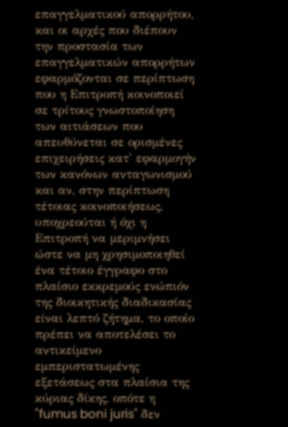επαγγελματικού απορρήτου, και οι αρχές που διέπουν την προστασία των επαγγελματικών απορρήτων εφαρμόζονται σε περίπτωση που η Επιτροπή κοινοποιεί σε τρίτους γνωστοποίηση των αιτιάσεων που απευθύνεται σε ορισμένες επιχειρήσεις κατ' εφαρμογήν των κανόνων ανταγωνισμού και αν, στην περίπτωση τέτοιας κοινοποιήσεως, υποχρεούται ή όχι η Επιτροπή να μεριμνήσει ώστε να μη χρησιμοποιηθεί ένα τέτοιο έγγραφο στο πλαίσιο εκκρεμούς ενώπιόν της διοικητικής διαδικασίας είναι λεπτό ζήτημα, το οποίο πρέπει να αποτελέσει το αντικείμενο εμπεριστατωμένης εξετάσεως στα πλαίσια της κύριας δίκης, οπότε η "fumus boni juris" δεν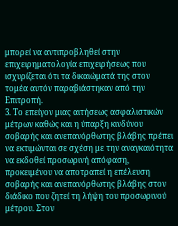μπορεί να αντιπροβληθεί στην επιχειρηματολογία επιχειρήσεως που ισχυρίζεται ότι τα δικαιώματά της στον τομέα αυτόν παραβιάστηκαν από την Επιτροπή.
3. Το επείγον μιας αιτήσεως ασφαλιστικών μέτρων καθώς και η ύπαρξη κινδύνου σοβαρής και ανεπανόρθωτης βλάβης πρέπει να εκτιμώνται σε σχέση με την αναγκαιότητα να εκδοθεί προσωρινή απόφαση, προκειμένου να αποτραπεί η επέλευση σοβαρής και ανεπανόρθωτης βλάβης στον διάδικο που ζητεί τη λήψη του προσωρινού μέτρου. Στον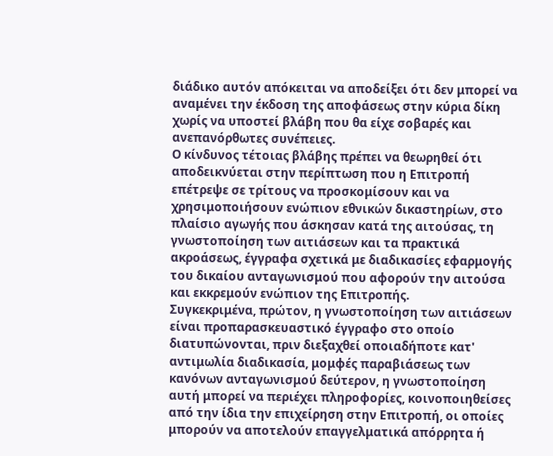διάδικο αυτόν απόκειται να αποδείξει ότι δεν μπορεί να αναμένει την έκδοση της αποφάσεως στην κύρια δίκη χωρίς να υποστεί βλάβη που θα είχε σοβαρές και ανεπανόρθωτες συνέπειες.
Ο κίνδυνος τέτοιας βλάβης πρέπει να θεωρηθεί ότι αποδεικνύεται στην περίπτωση που η Επιτροπή επέτρεψε σε τρίτους να προσκομίσουν και να χρησιμοποιήσουν ενώπιον εθνικών δικαστηρίων, στο πλαίσιο αγωγής που άσκησαν κατά της αιτούσας, τη γνωστοποίηση των αιτιάσεων και τα πρακτικά ακροάσεως, έγγραφα σχετικά με διαδικασίες εφαρμογής του δικαίου ανταγωνισμού που αφορούν την αιτούσα και εκκρεμούν ενώπιον της Επιτροπής.
Συγκεκριμένα, πρώτον, η γνωστοποίηση των αιτιάσεων είναι προπαρασκευαστικό έγγραφο στο οποίο διατυπώνονται, πριν διεξαχθεί οποιαδήποτε κατ' αντιμωλία διαδικασία, μομφές παραβιάσεως των κανόνων ανταγωνισμού δεύτερον, η γνωστοποίηση αυτή μπορεί να περιέχει πληροφορίες, κοινοποιηθείσες από την ίδια την επιχείρηση στην Επιτροπή, οι οποίες μπορούν να αποτελούν επαγγελματικά απόρρητα ή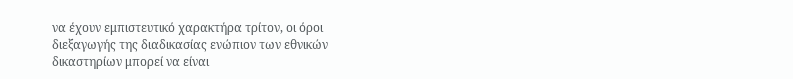να έχουν εμπιστευτικό χαρακτήρα τρίτον, οι όροι διεξαγωγής της διαδικασίας ενώπιον των εθνικών δικαστηρίων μπορεί να είναι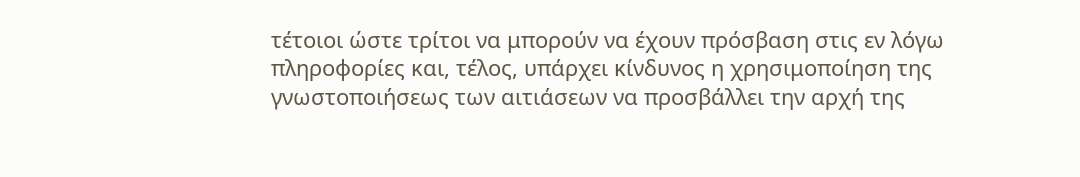τέτοιοι ώστε τρίτοι να μπορούν να έχουν πρόσβαση στις εν λόγω πληροφορίες και, τέλος, υπάρχει κίνδυνος η χρησιμοποίηση της γνωστοποιήσεως των αιτιάσεων να προσβάλλει την αρχή της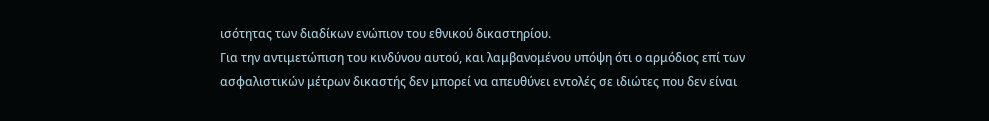ισότητας των διαδίκων ενώπιον του εθνικού δικαστηρίου.
Για την αντιμετώπιση του κινδύνου αυτού, και λαμβανομένου υπόψη ότι ο αρμόδιος επί των ασφαλιστικών μέτρων δικαστής δεν μπορεί να απευθύνει εντολές σε ιδιώτες που δεν είναι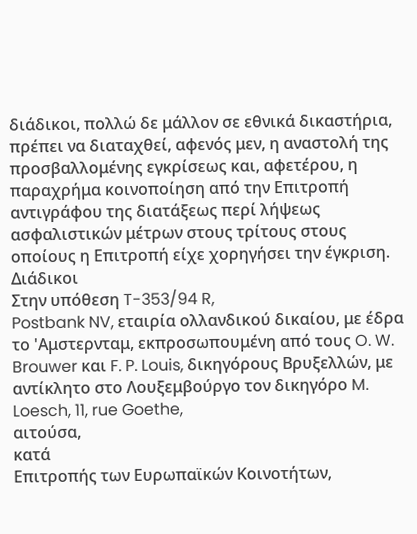διάδικοι, πολλώ δε μάλλον σε εθνικά δικαστήρια, πρέπει να διαταχθεί, αφενός μεν, η αναστολή της προσβαλλομένης εγκρίσεως και, αφετέρου, η παραχρήμα κοινοποίηση από την Επιτροπή αντιγράφου της διατάξεως περί λήψεως ασφαλιστικών μέτρων στους τρίτους στους οποίους η Επιτροπή είχε χορηγήσει την έγκριση.
Διάδικοι
Στην υπόθεση T-353/94 R,
Postbank NV, εταιρία ολλανδικού δικαίου, με έδρα το 'Αμστερνταμ, εκπροσωπουμένη από τους O. W. Brouwer και F. P. Louis, δικηγόρους Βρυξελλών, με αντίκλητο στο Λουξεμβούργο τον δικηγόρο M. Loesch, 11, rue Goethe,
αιτούσα,
κατά
Επιτροπής των Ευρωπαϊκών Κοινοτήτων,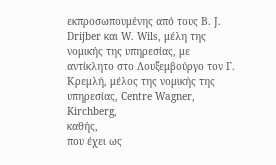εκπροσωπουμένης από τους B. J. Drijber και W. Wils, μέλη της νομικής της υπηρεσίας, με αντίκλητο στο Λουξεμβούργο τον Γ. Κρεμλή, μέλος της νομικής της υπηρεσίας, Centre Wagner, Kirchberg,
καθής,
που έχει ως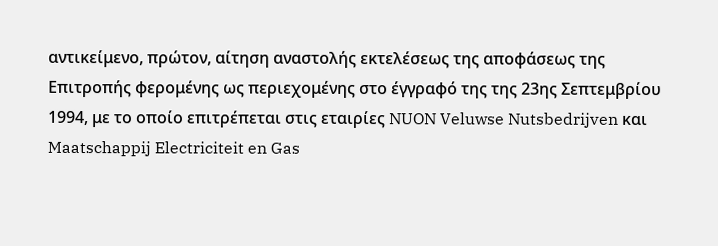αντικείμενο, πρώτον, αίτηση αναστολής εκτελέσεως της αποφάσεως της Επιτροπής φερομένης ως περιεχομένης στο έγγραφό της της 23ης Σεπτεμβρίου 1994, με το οποίο επιτρέπεται στις εταιρίες NUON Veluwse Nutsbedrijven και Maatschappij Electriciteit en Gas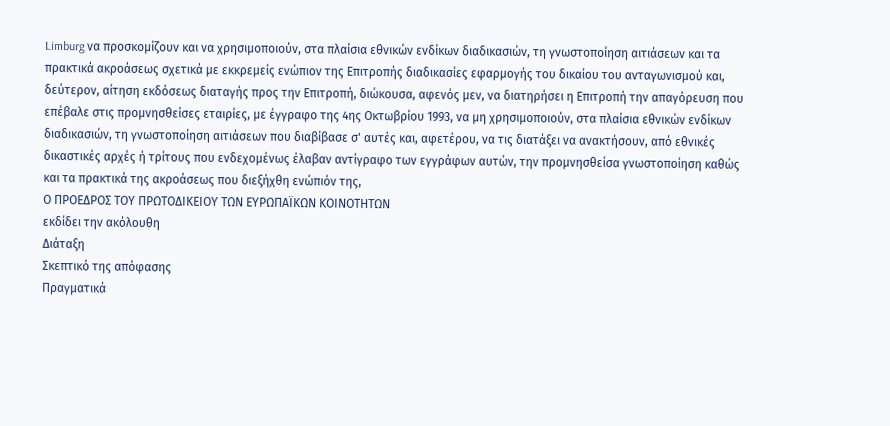Limburg να προσκομίζουν και να χρησιμοποιούν, στα πλαίσια εθνικών ενδίκων διαδικασιών, τη γνωστοποίηση αιτιάσεων και τα πρακτικά ακροάσεως σχετικά με εκκρεμείς ενώπιον της Επιτροπής διαδικασίες εφαρμογής του δικαίου του ανταγωνισμού και, δεύτερον, αίτηση εκδόσεως διαταγής προς την Επιτροπή, διώκουσα, αφενός μεν, να διατηρήσει η Επιτροπή την απαγόρευση που επέβαλε στις προμνησθείσες εταιρίες, με έγγραφο της 4ης Οκτωβρίου 1993, να μη χρησιμοποιούν, στα πλαίσια εθνικών ενδίκων διαδικασιών, τη γνωστοποίηση αιτιάσεων που διαβίβασε σ' αυτές και, αφετέρου, να τις διατάξει να ανακτήσουν, από εθνικές δικαστικές αρχές ή τρίτους που ενδεχομένως έλαβαν αντίγραφο των εγγράφων αυτών, την προμνησθείσα γνωστοποίηση καθώς και τα πρακτικά της ακροάσεως που διεξήχθη ενώπιόν της,
Ο ΠΡΟΕΔΡΟΣ ΤΟΥ ΠΡΩΤΟΔΙΚΕΙΟΥ ΤΩΝ ΕΥΡΩΠΑΪΚΩΝ ΚΟΙΝΟΤΗΤΩΝ
εκδίδει την ακόλουθη
Διάταξη
Σκεπτικό της απόφασης
Πραγματικά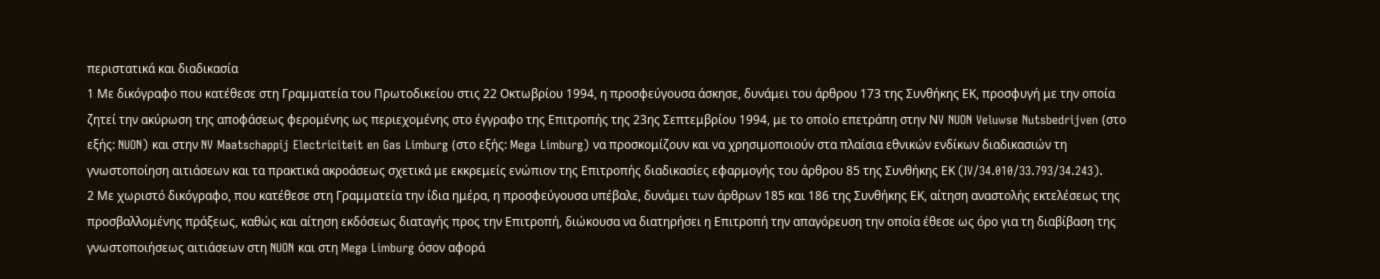περιστατικά και διαδικασία
1 Με δικόγραφο που κατέθεσε στη Γραμματεία του Πρωτοδικείου στις 22 Οκτωβρίου 1994, η προσφεύγουσα άσκησε, δυνάμει του άρθρου 173 της Συνθήκης ΕΚ, προσφυγή με την οποία ζητεί την ακύρωση της αποφάσεως φερομένης ως περιεχομένης στο έγγραφο της Επιτροπής της 23ης Σεπτεμβρίου 1994, με το οποίο επετράπη στην ΝV NUON Veluwse Nutsbedrijven (στο εξής: NUON) και στην NV Maatschappij Electriciteit en Gas Limburg (στο εξής: Mega Limburg) να προσκομίζουν και να χρησιμοποιούν στα πλαίσια εθνικών ενδίκων διαδικασιών τη γνωστοποίηση αιτιάσεων και τα πρακτικά ακροάσεως σχετικά με εκκρεμείς ενώπιον της Επιτροπής διαδικασίες εφαρμογής του άρθρου 85 της Συνθήκης ΕΚ (IV/34.010/33.793/34.243).
2 Με χωριστό δικόγραφο, που κατέθεσε στη Γραμματεία την ίδια ημέρα, η προσφεύγουσα υπέβαλε, δυνάμει των άρθρων 185 και 186 της Συνθήκης ΕΚ, αίτηση αναστολής εκτελέσεως της προσβαλλομένης πράξεως, καθώς και αίτηση εκδόσεως διαταγής προς την Επιτροπή, διώκουσα να διατηρήσει η Επιτροπή την απαγόρευση την οποία έθεσε ως όρο για τη διαβίβαση της γνωστοποιήσεως αιτιάσεων στη NUON και στη Mega Limburg όσον αφορά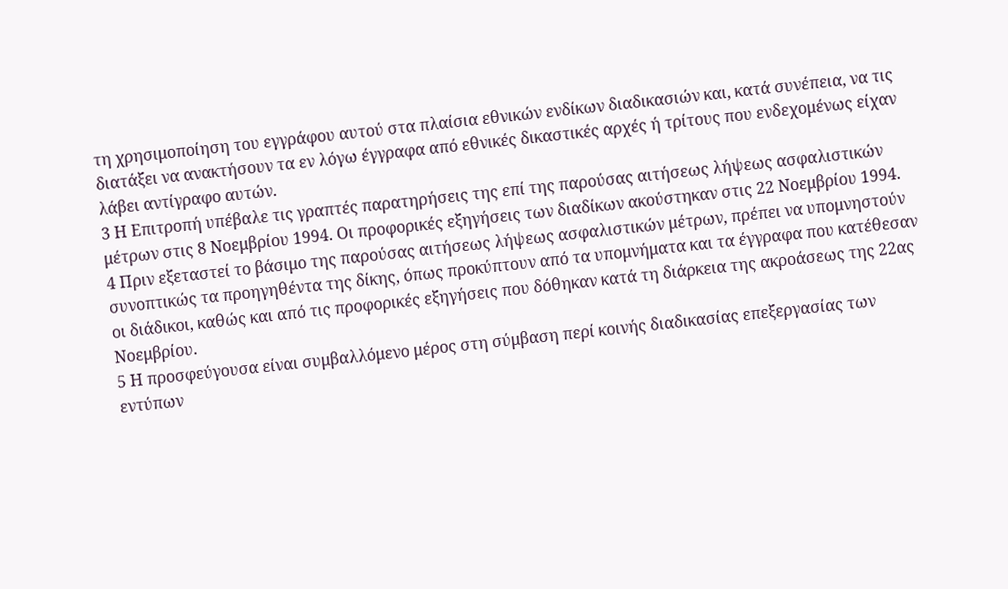τη χρησιμοποίηση του εγγράφου αυτού στα πλαίσια εθνικών ενδίκων διαδικασιών και, κατά συνέπεια, να τις διατάξει να ανακτήσουν τα εν λόγω έγγραφα από εθνικές δικαστικές αρχές ή τρίτους που ενδεχομένως είχαν λάβει αντίγραφο αυτών.
3 Η Επιτροπή υπέβαλε τις γραπτές παρατηρήσεις της επί της παρούσας αιτήσεως λήψεως ασφαλιστικών μέτρων στις 8 Νοεμβρίου 1994. Οι προφορικές εξηγήσεις των διαδίκων ακούστηκαν στις 22 Νοεμβρίου 1994.
4 Πριν εξεταστεί το βάσιμο της παρούσας αιτήσεως λήψεως ασφαλιστικών μέτρων, πρέπει να υπομνηστούν συνοπτικώς τα προηγηθέντα της δίκης, όπως προκύπτουν από τα υπομνήματα και τα έγγραφα που κατέθεσαν οι διάδικοι, καθώς και από τις προφορικές εξηγήσεις που δόθηκαν κατά τη διάρκεια της ακροάσεως της 22ας Νοεμβρίου.
5 Η προσφεύγουσα είναι συμβαλλόμενο μέρος στη σύμβαση περί κοινής διαδικασίας επεξεργασίας των εντύπων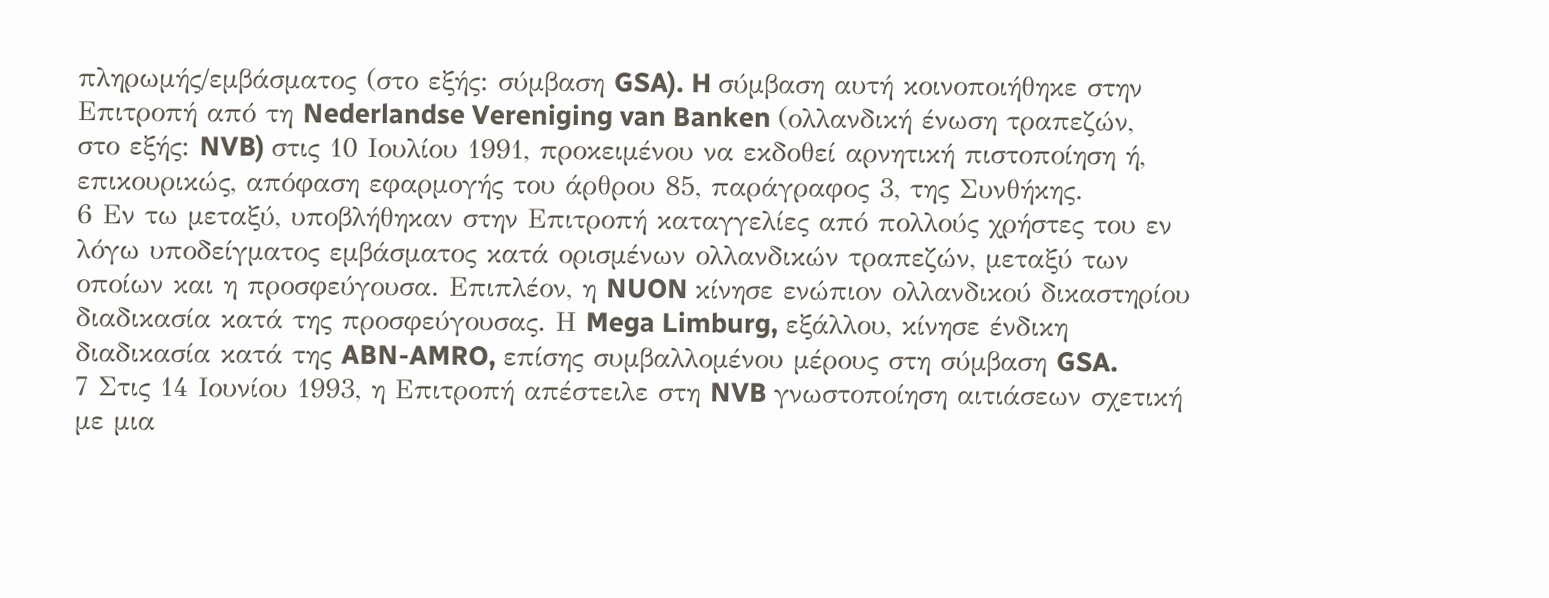πληρωμής/εμβάσματος (στο εξής: σύμβαση GSA). H σύμβαση αυτή κοινοποιήθηκε στην Επιτροπή από τη Nederlandse Vereniging van Banken (ολλανδική ένωση τραπεζών, στο εξής: NVB) στις 10 Ιουλίου 1991, προκειμένου να εκδοθεί αρνητική πιστοποίηση ή, επικουρικώς, απόφαση εφαρμογής του άρθρου 85, παράγραφος 3, της Συνθήκης.
6 Εν τω μεταξύ, υποβλήθηκαν στην Επιτροπή καταγγελίες από πολλούς χρήστες του εν λόγω υποδείγματος εμβάσματος κατά ορισμένων ολλανδικών τραπεζών, μεταξύ των οποίων και η προσφεύγουσα. Επιπλέον, η NUON κίνησε ενώπιον ολλανδικού δικαστηρίου διαδικασία κατά της προσφεύγουσας. Η Mega Limburg, εξάλλου, κίνησε ένδικη διαδικασία κατά της ABN-AMRO, επίσης συμβαλλομένου μέρους στη σύμβαση GSA.
7 Στις 14 Ιουνίου 1993, η Επιτροπή απέστειλε στη NVB γνωστοποίηση αιτιάσεων σχετική με μια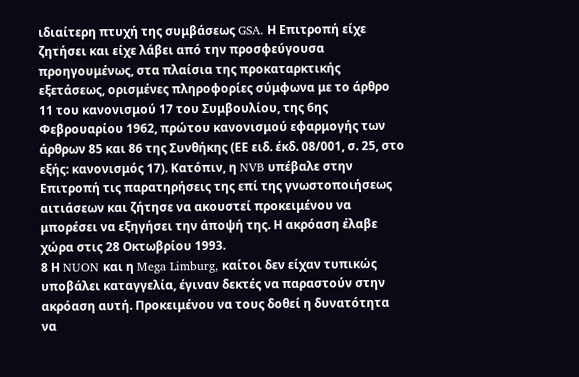ιδιαίτερη πτυχή της συμβάσεως GSA. Η Επιτροπή είχε ζητήσει και είχε λάβει από την προσφεύγουσα προηγουμένως, στα πλαίσια της προκαταρκτικής εξετάσεως, ορισμένες πληροφορίες σύμφωνα με το άρθρο 11 του κανονισμού 17 του Συμβουλίου, της 6ης Φεβρουαρίου 1962, πρώτου κανονισμού εφαρμογής των άρθρων 85 και 86 της Συνθήκης (ΕΕ ειδ. έκδ. 08/001, σ. 25, στο εξής: κανονισμός 17). Κατόπιν, η NVB υπέβαλε στην Επιτροπή τις παρατηρήσεις της επί της γνωστοποιήσεως αιτιάσεων και ζήτησε να ακουστεί προκειμένου να μπορέσει να εξηγήσει την άποψή της. Η ακρόαση έλαβε χώρα στις 28 Οκτωβρίου 1993.
8 Η NUON και η Mega Limburg, καίτοι δεν είχαν τυπικώς υποβάλει καταγγελία, έγιναν δεκτές να παραστούν στην ακρόαση αυτή. Προκειμένου να τους δοθεί η δυνατότητα να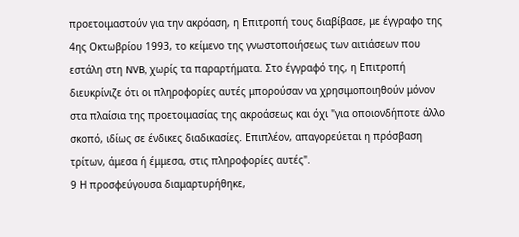προετοιμαστούν για την ακρόαση, η Επιτροπή τους διαβίβασε, με έγγραφο της 4ης Οκτωβρίου 1993, το κείμενο της γνωστοποιήσεως των αιτιάσεων που εστάλη στη NVB, χωρίς τα παραρτήματα. Στο έγγραφό της, η Επιτροπή διευκρίνιζε ότι οι πληροφορίες αυτές μπορούσαν να χρησιμοποιηθούν μόνον στα πλαίσια της προετοιμασίας της ακροάσεως και όχι "για οποιονδήποτε άλλο σκοπό, ιδίως σε ένδικες διαδικασίες. Επιπλέον, απαγορεύεται η πρόσβαση τρίτων, άμεσα ή έμμεσα, στις πληροφορίες αυτές".
9 Η προσφεύγουσα διαμαρτυρήθηκε,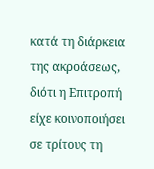κατά τη διάρκεια της ακροάσεως, διότι η Επιτροπή είχε κοινοποιήσει σε τρίτους τη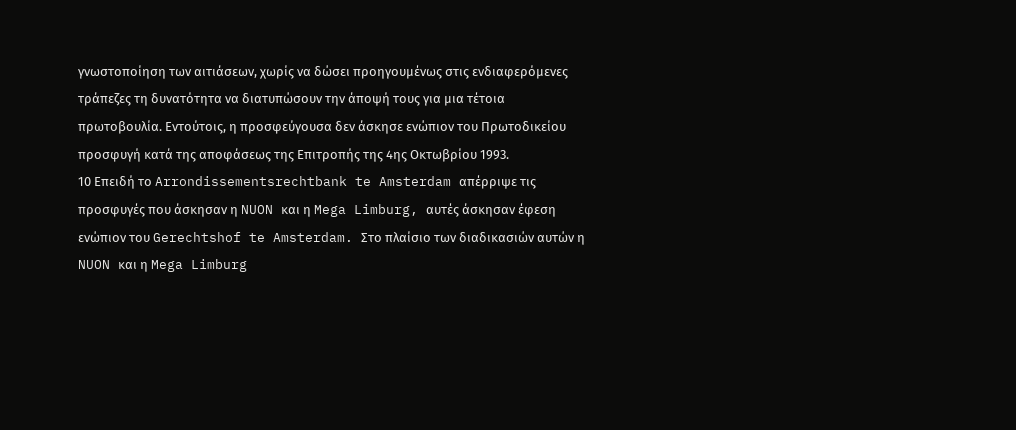γνωστοποίηση των αιτιάσεων, χωρίς να δώσει προηγουμένως στις ενδιαφερόμενες τράπεζες τη δυνατότητα να διατυπώσουν την άποψή τους για μια τέτοια πρωτοβουλία. Εντούτοις, η προσφεύγουσα δεν άσκησε ενώπιον του Πρωτοδικείου προσφυγή κατά της αποφάσεως της Επιτροπής της 4ης Οκτωβρίου 1993.
10 Επειδή το Arrondissementsrechtbank te Amsterdam απέρριψε τις προσφυγές που άσκησαν η NUON και η Mega Limburg, αυτές άσκησαν έφεση ενώπιον του Gerechtshof te Amsterdam. Στο πλαίσιο των διαδικασιών αυτών η NUON και η Mega Limburg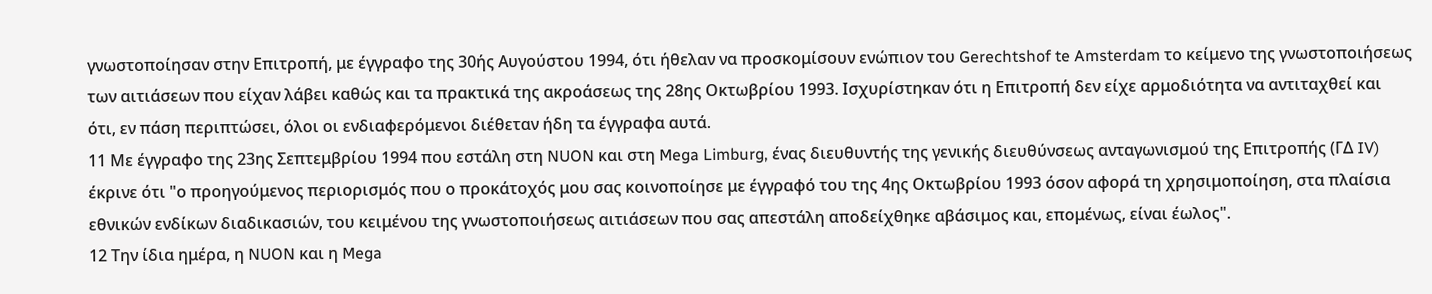γνωστοποίησαν στην Επιτροπή, με έγγραφο της 30ής Αυγούστου 1994, ότι ήθελαν να προσκομίσουν ενώπιον του Gerechtshof te Amsterdam το κείμενο της γνωστοποιήσεως των αιτιάσεων που είχαν λάβει καθώς και τα πρακτικά της ακροάσεως της 28ης Οκτωβρίου 1993. Ισχυρίστηκαν ότι η Επιτροπή δεν είχε αρμοδιότητα να αντιταχθεί και ότι, εν πάση περιπτώσει, όλοι οι ενδιαφερόμενοι διέθεταν ήδη τα έγγραφα αυτά.
11 Με έγγραφο της 23ης Σεπτεμβρίου 1994 που εστάλη στη NUON και στη Mega Limburg, ένας διευθυντής της γενικής διευθύνσεως ανταγωνισμού της Επιτροπής (ΓΔ IV) έκρινε ότι "ο προηγούμενος περιορισμός που ο προκάτοχός μου σας κοινοποίησε με έγγραφό του της 4ης Οκτωβρίου 1993 όσον αφορά τη χρησιμοποίηση, στα πλαίσια εθνικών ενδίκων διαδικασιών, του κειμένου της γνωστοποιήσεως αιτιάσεων που σας απεστάλη αποδείχθηκε αβάσιμος και, επομένως, είναι έωλος".
12 Την ίδια ημέρα, η NUON και η Mega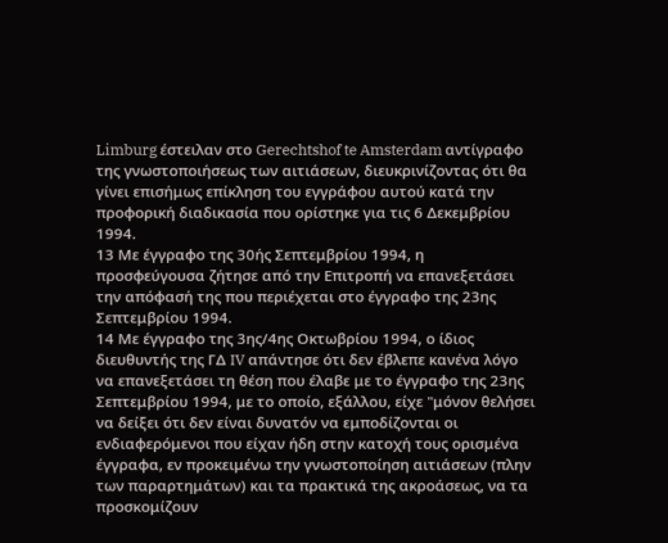Limburg έστειλαν στο Gerechtshof te Amsterdam αντίγραφο της γνωστοποιήσεως των αιτιάσεων, διευκρινίζοντας ότι θα γίνει επισήμως επίκληση του εγγράφου αυτού κατά την προφορική διαδικασία που ορίστηκε για τις 6 Δεκεμβρίου 1994.
13 Με έγγραφο της 30ής Σεπτεμβρίου 1994, η προσφεύγουσα ζήτησε από την Επιτροπή να επανεξετάσει την απόφασή της που περιέχεται στο έγγραφο της 23ης Σεπτεμβρίου 1994.
14 Με έγγραφο της 3ης/4ης Οκτωβρίου 1994, ο ίδιος διευθυντής της ΓΔ IV απάντησε ότι δεν έβλεπε κανένα λόγο να επανεξετάσει τη θέση που έλαβε με το έγγραφο της 23ης Σεπτεμβρίου 1994, με το οποίο, εξάλλου, είχε "μόνον θελήσει να δείξει ότι δεν είναι δυνατόν να εμποδίζονται οι ενδιαφερόμενοι που είχαν ήδη στην κατοχή τους ορισμένα έγγραφα, εν προκειμένω την γνωστοποίηση αιτιάσεων (πλην των παραρτημάτων) και τα πρακτικά της ακροάσεως, να τα προσκομίζουν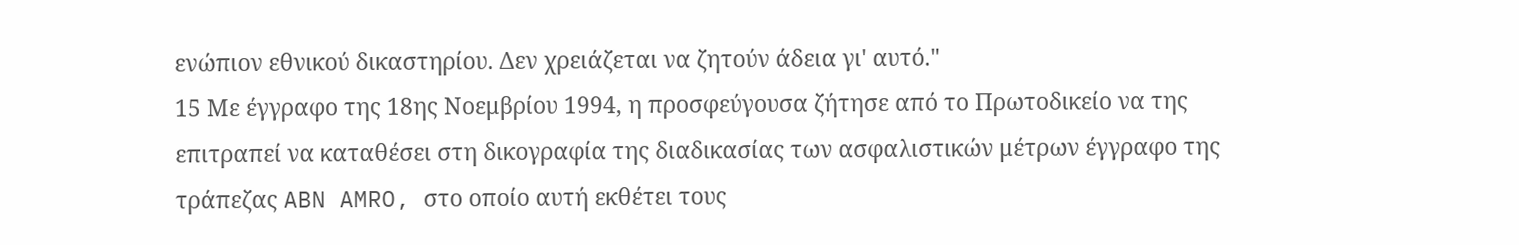ενώπιον εθνικού δικαστηρίου. Δεν χρειάζεται να ζητούν άδεια γι' αυτό."
15 Με έγγραφο της 18ης Νοεμβρίου 1994, η προσφεύγουσα ζήτησε από το Πρωτοδικείο να της επιτραπεί να καταθέσει στη δικογραφία της διαδικασίας των ασφαλιστικών μέτρων έγγραφο της τράπεζας ABN AMRO, στο οποίο αυτή εκθέτει τους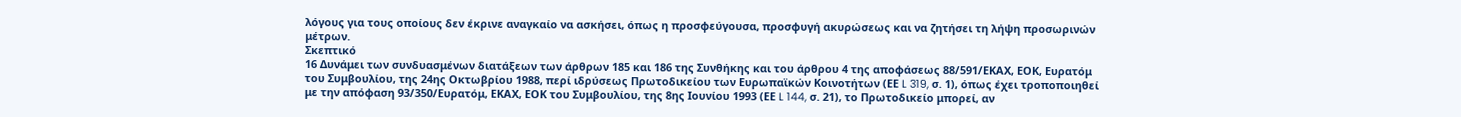λόγους για τους οποίους δεν έκρινε αναγκαίο να ασκήσει, όπως η προσφεύγουσα, προσφυγή ακυρώσεως και να ζητήσει τη λήψη προσωρινών μέτρων.
Σκεπτικό
16 Δυνάμει των συνδυασμένων διατάξεων των άρθρων 185 και 186 της Συνθήκης και του άρθρου 4 της αποφάσεως 88/591/ΕΚΑΧ, ΕΟΚ, Ευρατόμ του Συμβουλίου, της 24ης Οκτωβρίου 1988, περί ιδρύσεως Πρωτοδικείου των Ευρωπαϊκών Κοινοτήτων (ΕΕ L 319, σ. 1), όπως έχει τροποποιηθεί με την απόφαση 93/350/Ευρατόμ, ΕΚΑΧ, ΕΟΚ του Συμβουλίου, της 8ης Ιουνίου 1993 (ΕΕ L 144, σ. 21), το Πρωτοδικείο μπορεί, αν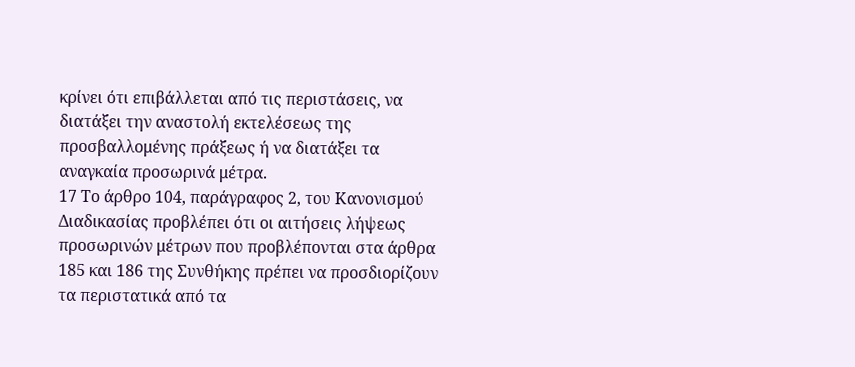κρίνει ότι επιβάλλεται από τις περιστάσεις, να διατάξει την αναστολή εκτελέσεως της προσβαλλομένης πράξεως ή να διατάξει τα αναγκαία προσωρινά μέτρα.
17 Το άρθρο 104, παράγραφος 2, του Κανονισμού Διαδικασίας προβλέπει ότι οι αιτήσεις λήψεως προσωρινών μέτρων που προβλέπονται στα άρθρα 185 και 186 της Συνθήκης πρέπει να προσδιορίζουν τα περιστατικά από τα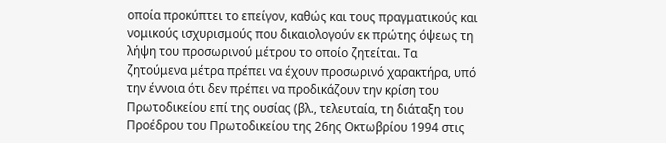οποία προκύπτει το επείγον, καθώς και τους πραγματικούς και νομικούς ισχυρισμούς που δικαιολογούν εκ πρώτης όψεως τη λήψη του προσωρινού μέτρου το οποίο ζητείται. Τα ζητούμενα μέτρα πρέπει να έχουν προσωρινό χαρακτήρα, υπό την έννοια ότι δεν πρέπει να προδικάζουν την κρίση του Πρωτοδικείου επί της ουσίας (βλ., τελευταία, τη διάταξη του Προέδρου του Πρωτοδικείου της 26ης Οκτωβρίου 1994 στις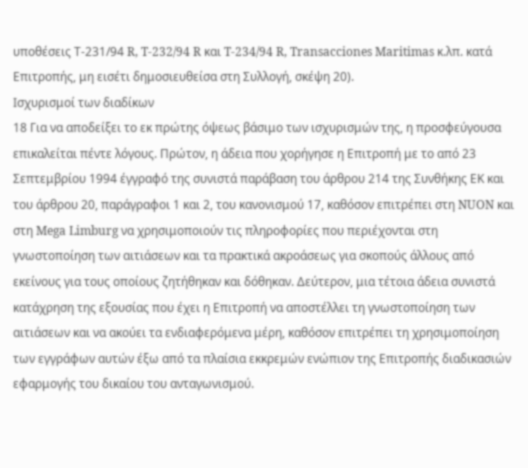υποθέσεις Τ-231/94 R, T-232/94 R και T-234/94 R, Transacciones Maritimas κ.λπ. κατά Επιτροπής, μη εισέτι δημοσιευθείσα στη Συλλογή, σκέψη 20).
Ισχυρισμοί των διαδίκων
18 Για να αποδείξει το εκ πρώτης όψεως βάσιμο των ισχυρισμών της, η προσφεύγουσα επικαλείται πέντε λόγους. Πρώτον, η άδεια που χορήγησε η Επιτροπή με το από 23 Σεπτεμβρίου 1994 έγγραφό της συνιστά παράβαση του άρθρου 214 της Συνθήκης ΕΚ και του άρθρου 20, παράγραφοι 1 και 2, του κανονισμού 17, καθόσον επιτρέπει στη NUON και στη Mega Limburg να χρησιμοποιούν τις πληροφορίες που περιέχονται στη γνωστοποίηση των αιτιάσεων και τα πρακτικά ακροάσεως για σκοπούς άλλους από εκείνους για τους οποίους ζητήθηκαν και δόθηκαν. Δεύτερον, μια τέτοια άδεια συνιστά κατάχρηση της εξουσίας που έχει η Επιτροπή να αποστέλλει τη γνωστοποίηση των αιτιάσεων και να ακούει τα ενδιαφερόμενα μέρη, καθόσον επιτρέπει τη χρησιμοποίηση των εγγράφων αυτών έξω από τα πλαίσια εκκρεμών ενώπιον της Επιτροπής διαδικασιών εφαρμογής του δικαίου του ανταγωνισμού.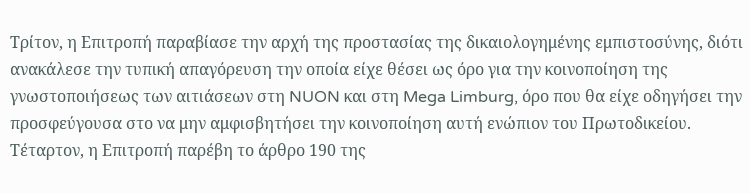Τρίτον, η Επιτροπή παραβίασε την αρχή της προστασίας της δικαιολογημένης εμπιστοσύνης, διότι ανακάλεσε την τυπική απαγόρευση την οποία είχε θέσει ως όρο για την κοινοποίηση της γνωστοποιήσεως των αιτιάσεων στη NUON και στη Mega Limburg, όρο που θα είχε οδηγήσει την προσφεύγουσα στο να μην αμφισβητήσει την κοινοποίηση αυτή ενώπιον του Πρωτοδικείου. Τέταρτον, η Επιτροπή παρέβη το άρθρο 190 της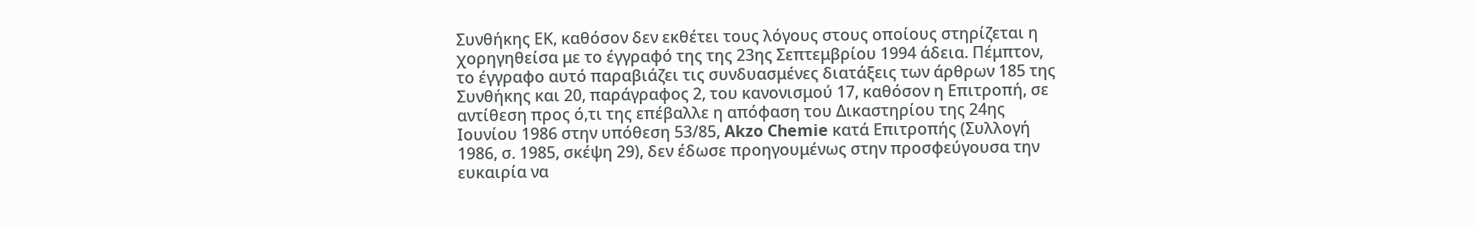Συνθήκης ΕΚ, καθόσον δεν εκθέτει τους λόγους στους οποίους στηρίζεται η χορηγηθείσα με το έγγραφό της της 23ης Σεπτεμβρίου 1994 άδεια. Πέμπτον, το έγγραφο αυτό παραβιάζει τις συνδυασμένες διατάξεις των άρθρων 185 της Συνθήκης και 20, παράγραφος 2, του κανονισμού 17, καθόσον η Επιτροπή, σε αντίθεση προς ό,τι της επέβαλλε η απόφαση του Δικαστηρίου της 24ης Ιουνίου 1986 στην υπόθεση 53/85, Akzo Chemie κατά Επιτροπής (Συλλογή 1986, σ. 1985, σκέψη 29), δεν έδωσε προηγουμένως στην προσφεύγουσα την ευκαιρία να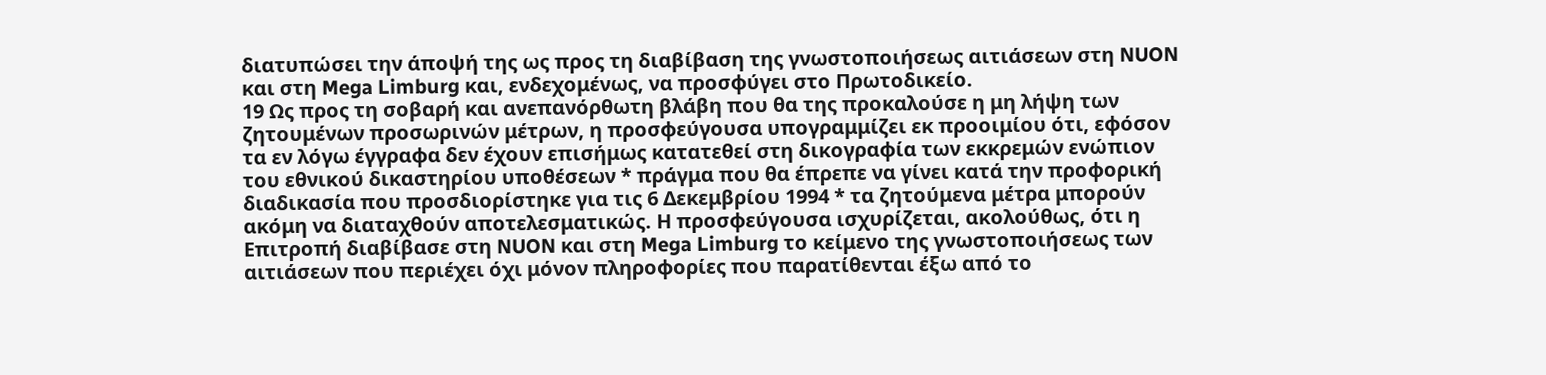διατυπώσει την άποψή της ως προς τη διαβίβαση της γνωστοποιήσεως αιτιάσεων στη NUON και στη Mega Limburg και, ενδεχομένως, να προσφύγει στο Πρωτοδικείο.
19 Ως προς τη σοβαρή και ανεπανόρθωτη βλάβη που θα της προκαλούσε η μη λήψη των ζητουμένων προσωρινών μέτρων, η προσφεύγουσα υπογραμμίζει εκ προοιμίου ότι, εφόσον τα εν λόγω έγγραφα δεν έχουν επισήμως κατατεθεί στη δικογραφία των εκκρεμών ενώπιον του εθνικού δικαστηρίου υποθέσεων * πράγμα που θα έπρεπε να γίνει κατά την προφορική διαδικασία που προσδιορίστηκε για τις 6 Δεκεμβρίου 1994 * τα ζητούμενα μέτρα μπορούν ακόμη να διαταχθούν αποτελεσματικώς. Η προσφεύγουσα ισχυρίζεται, ακολούθως, ότι η Επιτροπή διαβίβασε στη NUON και στη Mega Limburg το κείμενο της γνωστοποιήσεως των αιτιάσεων που περιέχει όχι μόνον πληροφορίες που παρατίθενται έξω από το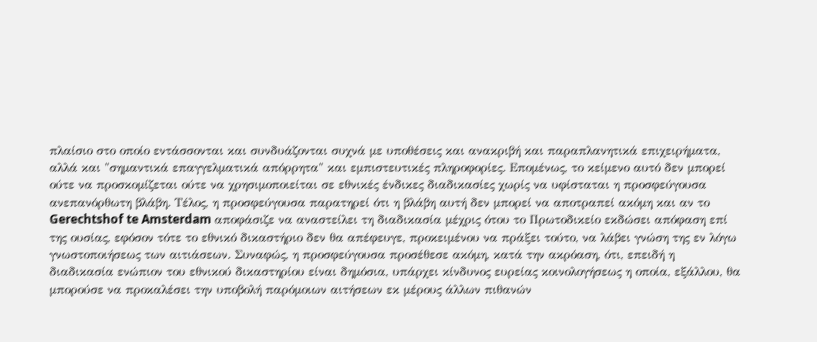πλαίσιο στο οποίο εντάσσονται και συνδυάζονται συχνά με υποθέσεις και ανακριβή και παραπλανητικά επιχειρήματα, αλλά και "σημαντικά επαγγελματικά απόρρητα" και εμπιστευτικές πληροφορίες. Επομένως, το κείμενο αυτό δεν μπορεί ούτε να προσκομίζεται ούτε να χρησιμοποιείται σε εθνικές ένδικες διαδικασίες χωρίς να υφίσταται η προσφεύγουσα ανεπανόρθωτη βλάβη. Τέλος, η προσφεύγουσα παρατηρεί ότι η βλάβη αυτή δεν μπορεί να αποτραπεί ακόμη και αν το Gerechtshof te Amsterdam αποφάσιζε να αναστείλει τη διαδικασία μέχρις ότου το Πρωτοδικείο εκδώσει απόφαση επί της ουσίας, εφόσον τότε το εθνικό δικαστήριο δεν θα απέφευγε, προκειμένου να πράξει τούτο, να λάβει γνώση της εν λόγω γνωστοποιήσεως των αιτιάσεων. Συναφώς, η προσφεύγουσα προσέθεσε ακόμη, κατά την ακρόαση, ότι, επειδή η διαδικασία ενώπιον του εθνικού δικαστηρίου είναι δημόσια, υπάρχει κίνδυνος ευρείας κοινολογήσεως η οποία, εξάλλου, θα μπορούσε να προκαλέσει την υποβολή παρόμοιων αιτήσεων εκ μέρους άλλων πιθανών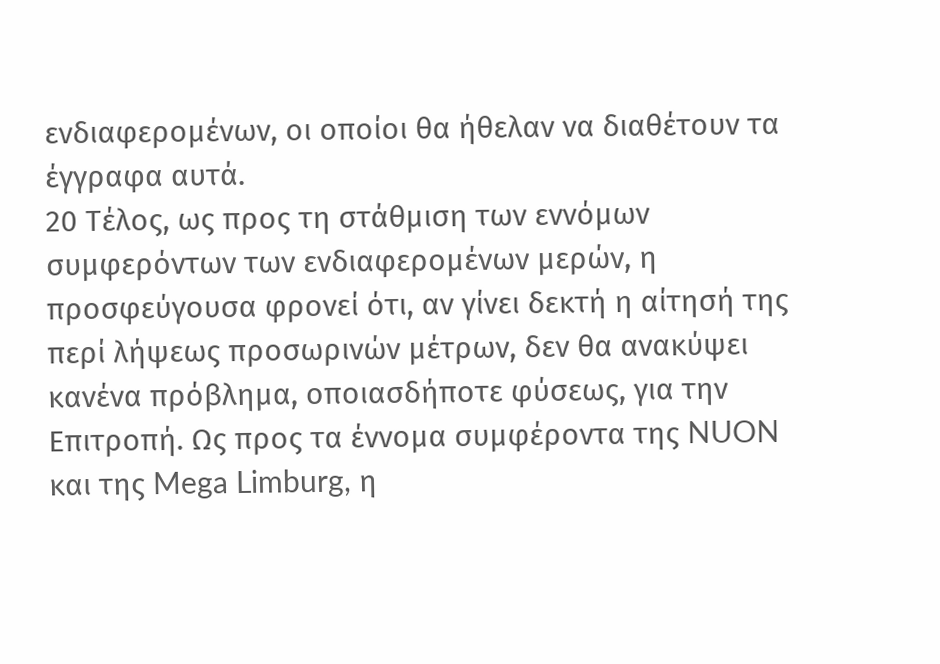ενδιαφερομένων, οι οποίοι θα ήθελαν να διαθέτουν τα έγγραφα αυτά.
20 Τέλος, ως προς τη στάθμιση των εννόμων συμφερόντων των ενδιαφερομένων μερών, η προσφεύγουσα φρονεί ότι, αν γίνει δεκτή η αίτησή της περί λήψεως προσωρινών μέτρων, δεν θα ανακύψει κανένα πρόβλημα, οποιασδήποτε φύσεως, για την Επιτροπή. Ως προς τα έννομα συμφέροντα της NUON και της Mega Limburg, η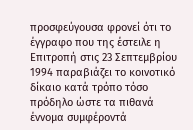προσφεύγουσα φρονεί ότι το έγγραφο που της έστειλε η Επιτροπή στις 23 Σεπτεμβρίου 1994 παραβιάζει το κοινοτικό δίκαιο κατά τρόπο τόσο πρόδηλο ώστε τα πιθανά έννομα συμφέροντά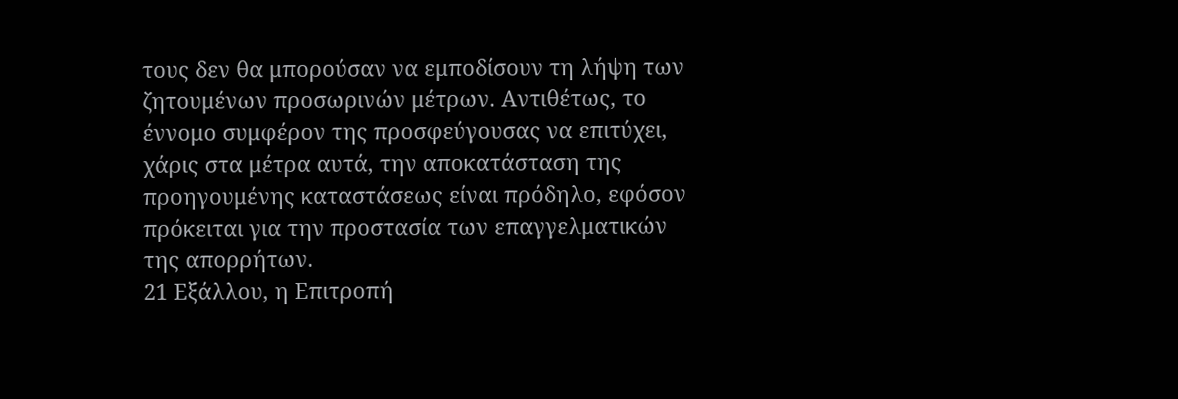τους δεν θα μπορούσαν να εμποδίσουν τη λήψη των ζητουμένων προσωρινών μέτρων. Αντιθέτως, το έννομο συμφέρον της προσφεύγουσας να επιτύχει, χάρις στα μέτρα αυτά, την αποκατάσταση της προηγουμένης καταστάσεως είναι πρόδηλο, εφόσον πρόκειται για την προστασία των επαγγελματικών της απορρήτων.
21 Εξάλλου, η Επιτροπή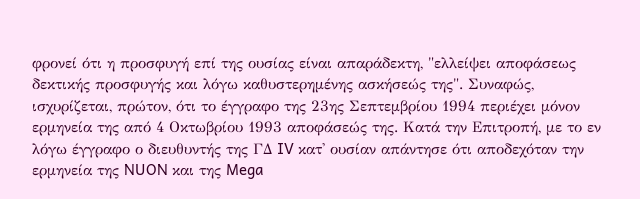φρονεί ότι η προσφυγή επί της ουσίας είναι απαράδεκτη, "ελλείψει αποφάσεως δεκτικής προσφυγής και λόγω καθυστερημένης ασκήσεώς της". Συναφώς, ισχυρίζεται, πρώτον, ότι το έγγραφο της 23ης Σεπτεμβρίου 1994 περιέχει μόνον ερμηνεία της από 4 Οκτωβρίου 1993 αποφάσεώς της. Κατά την Επιτροπή, με το εν λόγω έγγραφο ο διευθυντής της ΓΔ IV κατ' ουσίαν απάντησε ότι αποδεχόταν την ερμηνεία της NUON και της Mega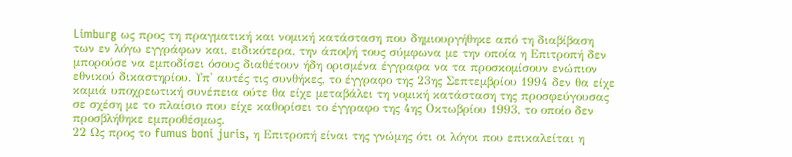Limburg ως προς τη πραγματική και νομική κατάσταση που δημιουργήθηκε από τη διαβίβαση των εν λόγω εγγράφων και, ειδικότερα, την άποψή τους σύμφωνα με την οποία η Επιτροπή δεν μπορούσε να εμποδίσει όσους διαθέτουν ήδη ορισμένα έγγραφα να τα προσκομίσουν ενώπιον εθνικού δικαστηρίου. Υπ' αυτές τις συνθήκες, το έγγραφο της 23ης Σεπτεμβρίου 1994 δεν θα είχε καμιά υποχρεωτική συνέπεια ούτε θα είχε μεταβάλει τη νομική κατάσταση της προσφεύγουσας σε σχέση με το πλαίσιο που είχε καθορίσει το έγγραφο της 4ης Οκτωβρίου 1993, το οποίο δεν προσβλήθηκε εμπροθέσμως.
22 Ως προς το fumus boni juris, η Επιτροπή είναι της γνώμης ότι οι λόγοι που επικαλείται η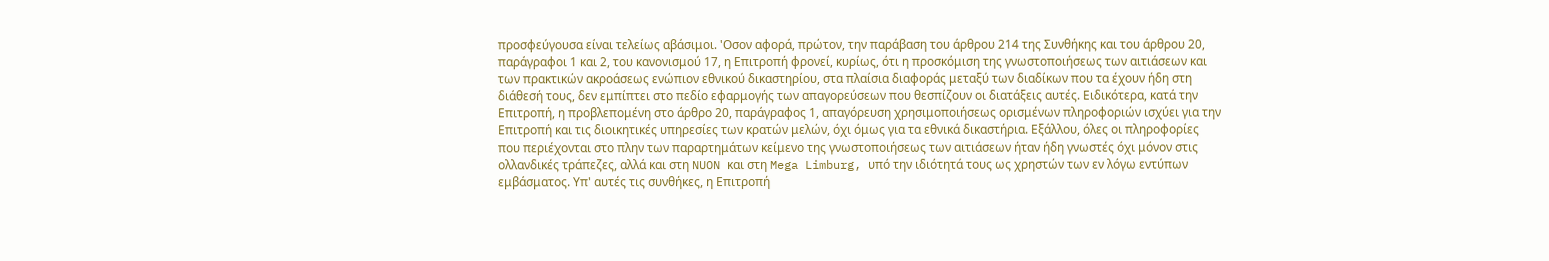προσφεύγουσα είναι τελείως αβάσιμοι. 'Οσον αφορά, πρώτον, την παράβαση του άρθρου 214 της Συνθήκης και του άρθρου 20, παράγραφοι 1 και 2, του κανονισμού 17, η Επιτροπή φρονεί, κυρίως, ότι η προσκόμιση της γνωστοποιήσεως των αιτιάσεων και των πρακτικών ακροάσεως ενώπιον εθνικού δικαστηρίου, στα πλαίσια διαφοράς μεταξύ των διαδίκων που τα έχουν ήδη στη διάθεσή τους, δεν εμπίπτει στο πεδίο εφαρμογής των απαγορεύσεων που θεσπίζουν οι διατάξεις αυτές. Ειδικότερα, κατά την Επιτροπή, η προβλεπομένη στο άρθρο 20, παράγραφος 1, απαγόρευση χρησιμοποιήσεως ορισμένων πληροφοριών ισχύει για την Επιτροπή και τις διοικητικές υπηρεσίες των κρατών μελών, όχι όμως για τα εθνικά δικαστήρια. Εξάλλου, όλες οι πληροφορίες που περιέχονται στο πλην των παραρτημάτων κείμενο της γνωστοποιήσεως των αιτιάσεων ήταν ήδη γνωστές όχι μόνον στις ολλανδικές τράπεζες, αλλά και στη NUON και στη Mega Limburg, υπό την ιδιότητά τους ως χρηστών των εν λόγω εντύπων εμβάσματος. Υπ' αυτές τις συνθήκες, η Επιτροπή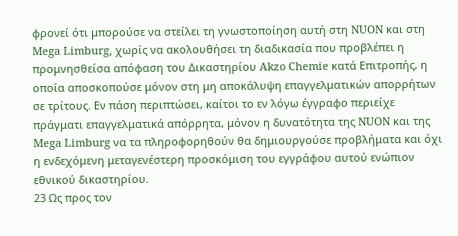φρονεί ότι μπορούσε να στείλει τη γνωστοποίηση αυτή στη NUON και στη Mega Limburg, χωρίς να ακολουθήσει τη διαδικασία που προβλέπει η προμνησθείσα απόφαση του Δικαστηρίου Akzo Chemie κατά Επιτροπής, η οποία αποσκοπούσε μόνον στη μη αποκάλυψη επαγγελματικών απορρήτων σε τρίτους. Εν πάση περιπτώσει, καίτοι το εν λόγω έγγραφο περιείχε πράγματι επαγγελματικά απόρρητα, μόνον η δυνατότητα της NUON και της Mega Limburg να τα πληροφορηθούν θα δημιουργούσε προβλήματα και όχι η ενδεχόμενη μεταγενέστερη προσκόμιση του εγγράφου αυτού ενώπιον εθνικού δικαστηρίου.
23 Ως προς τον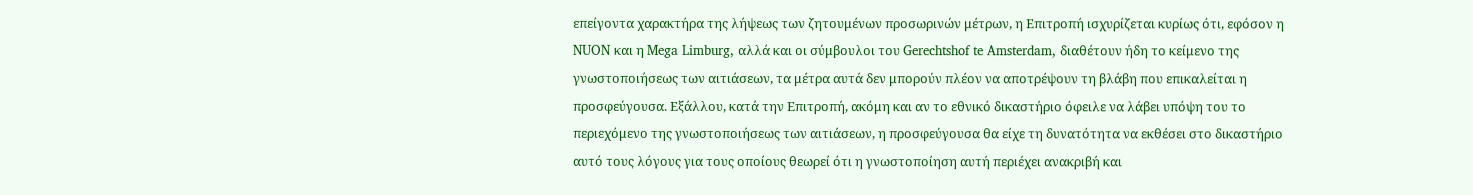επείγοντα χαρακτήρα της λήψεως των ζητουμένων προσωρινών μέτρων, η Επιτροπή ισχυρίζεται κυρίως ότι, εφόσον η NUON και η Mega Limburg, αλλά και οι σύμβουλοι του Gerechtshof te Amsterdam, διαθέτουν ήδη το κείμενο της γνωστοποιήσεως των αιτιάσεων, τα μέτρα αυτά δεν μπορούν πλέον να αποτρέψουν τη βλάβη που επικαλείται η προσφεύγουσα. Εξάλλου, κατά την Επιτροπή, ακόμη και αν το εθνικό δικαστήριο όφειλε να λάβει υπόψη του το περιεχόμενο της γνωστοποιήσεως των αιτιάσεων, η προσφεύγουσα θα είχε τη δυνατότητα να εκθέσει στο δικαστήριο αυτό τους λόγους για τους οποίους θεωρεί ότι η γνωστοποίηση αυτή περιέχει ανακριβή και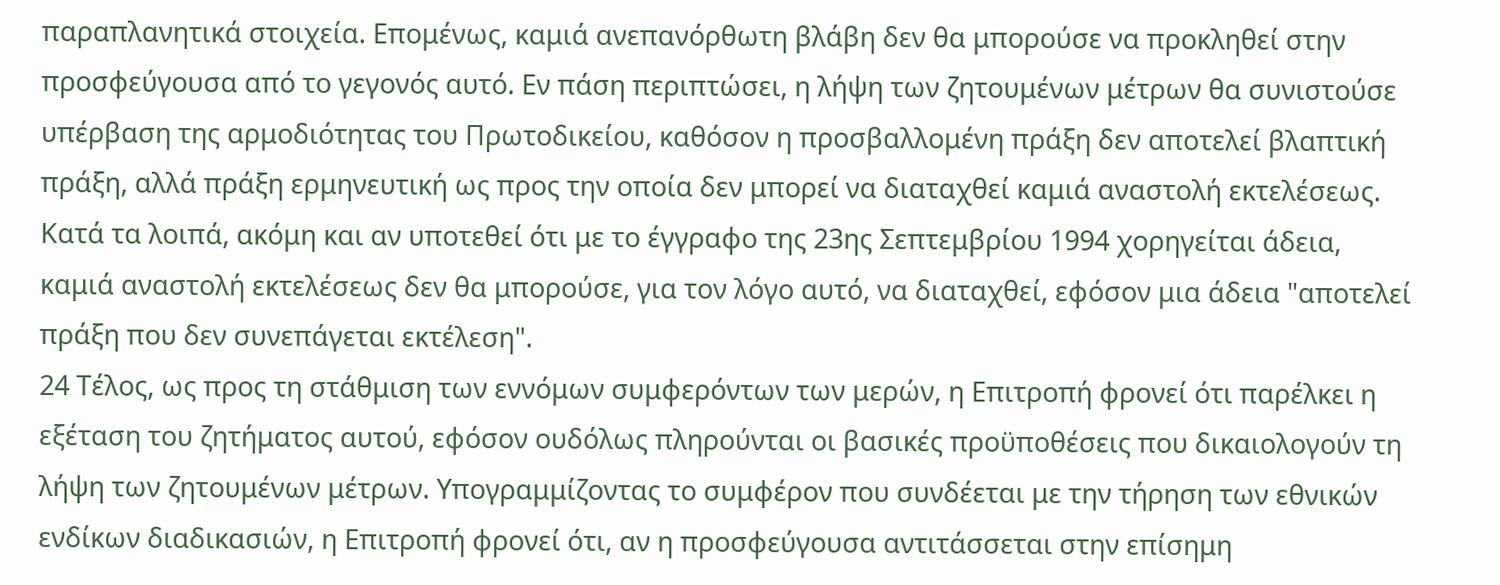παραπλανητικά στοιχεία. Επομένως, καμιά ανεπανόρθωτη βλάβη δεν θα μπορούσε να προκληθεί στην προσφεύγουσα από το γεγονός αυτό. Εν πάση περιπτώσει, η λήψη των ζητουμένων μέτρων θα συνιστούσε υπέρβαση της αρμοδιότητας του Πρωτοδικείου, καθόσον η προσβαλλομένη πράξη δεν αποτελεί βλαπτική πράξη, αλλά πράξη ερμηνευτική ως προς την οποία δεν μπορεί να διαταχθεί καμιά αναστολή εκτελέσεως. Κατά τα λοιπά, ακόμη και αν υποτεθεί ότι με το έγγραφο της 23ης Σεπτεμβρίου 1994 χορηγείται άδεια, καμιά αναστολή εκτελέσεως δεν θα μπορούσε, για τον λόγο αυτό, να διαταχθεί, εφόσον μια άδεια "αποτελεί πράξη που δεν συνεπάγεται εκτέλεση".
24 Τέλος, ως προς τη στάθμιση των εννόμων συμφερόντων των μερών, η Επιτροπή φρονεί ότι παρέλκει η εξέταση του ζητήματος αυτού, εφόσον ουδόλως πληρούνται οι βασικές προϋποθέσεις που δικαιολογούν τη λήψη των ζητουμένων μέτρων. Υπογραμμίζοντας το συμφέρον που συνδέεται με την τήρηση των εθνικών ενδίκων διαδικασιών, η Επιτροπή φρονεί ότι, αν η προσφεύγουσα αντιτάσσεται στην επίσημη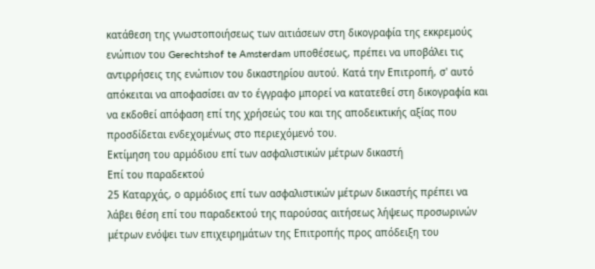κατάθεση της γνωστοποιήσεως των αιτιάσεων στη δικογραφία της εκκρεμούς ενώπιον του Gerechtshof te Amsterdam υποθέσεως, πρέπει να υποβάλει τις αντιρρήσεις της ενώπιον του δικαστηρίου αυτού. Κατά την Επιτροπή, σ' αυτό απόκειται να αποφασίσει αν το έγγραφο μπορεί να κατατεθεί στη δικογραφία και να εκδοθεί απόφαση επί της χρήσεώς του και της αποδεικτικής αξίας που προσδίδεται ενδεχομένως στο περιεχόμενό του.
Εκτίμηση του αρμόδιου επί των ασφαλιστικών μέτρων δικαστή
Επί του παραδεκτού
25 Καταρχάς, ο αρμόδιος επί των ασφαλιστικών μέτρων δικαστής πρέπει να λάβει θέση επί του παραδεκτού της παρούσας αιτήσεως λήψεως προσωρινών μέτρων ενόψει των επιχειρημάτων της Επιτροπής προς απόδειξη του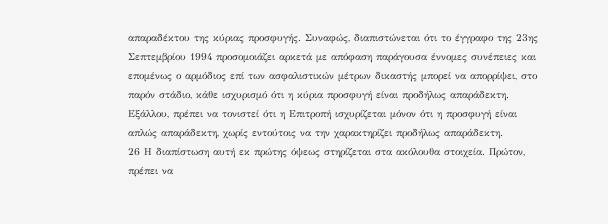απαραδέκτου της κύριας προσφυγής. Συναφώς, διαπιστώνεται ότι το έγγραφο της 23ης Σεπτεμβρίου 1994 προσομοιάζει αρκετά με απόφαση παράγουσα έννομες συνέπειες και επομένως ο αρμόδιος επί των ασφαλιστικών μέτρων δικαστής μπορεί να απορρίψει, στο παρόν στάδιο, κάθε ισχυρισμό ότι η κύρια προσφυγή είναι προδήλως απαράδεκτη. Εξάλλου, πρέπει να τονιστεί ότι η Επιτροπή ισχυρίζεται μόνον ότι η προσφυγή είναι απλώς απαράδεκτη, χωρίς εντούτοις να την χαρακτηρίζει προδήλως απαράδεκτη.
26 Η διαπίστωση αυτή εκ πρώτης όψεως στηρίζεται στα ακόλουθα στοιχεία. Πρώτον, πρέπει να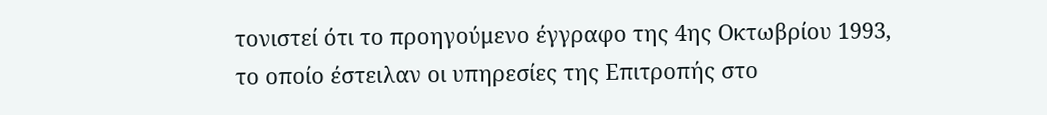τονιστεί ότι το προηγούμενο έγγραφο της 4ης Οκτωβρίου 1993, το οποίο έστειλαν οι υπηρεσίες της Επιτροπής στο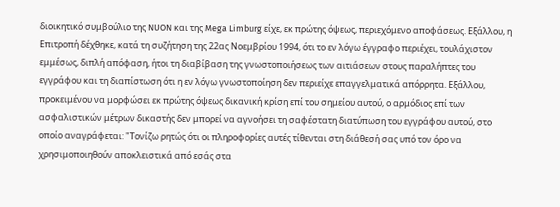διοικητικό συμβούλιο της NUON και της Mega Limburg είχε, εκ πρώτης όψεως, περιεχόμενο αποφάσεως. Εξάλλου, η Επιτροπή δέχθηκε, κατά τη συζήτηση της 22ας Νοεμβρίου 1994, ότι το εν λόγω έγγραφο περιέχει, τουλάχιστον εμμέσως, διπλή απόφαση, ήτοι τη διαβίβαση της γνωστοποιήσεως των αιτιάσεων στους παραλήπτες του εγγράφου και τη διαπίστωση ότι η εν λόγω γνωστοποίηση δεν περιείχε επαγγελματικά απόρρητα. Εξάλλου, προκειμένου να μορφώσει εκ πρώτης όψεως δικανική κρίση επί του σημείου αυτού, ο αρμόδιος επί των ασφαλιστικών μέτρων δικαστής δεν μπορεί να αγνοήσει τη σαφέστατη διατύπωση του εγγράφου αυτού, στο οποίο αναγράφεται: "Τονίζω ρητώς ότι οι πληροφορίες αυτές τίθενται στη διάθεσή σας υπό τον όρο να χρησιμοποιηθούν αποκλειστικά από εσάς στα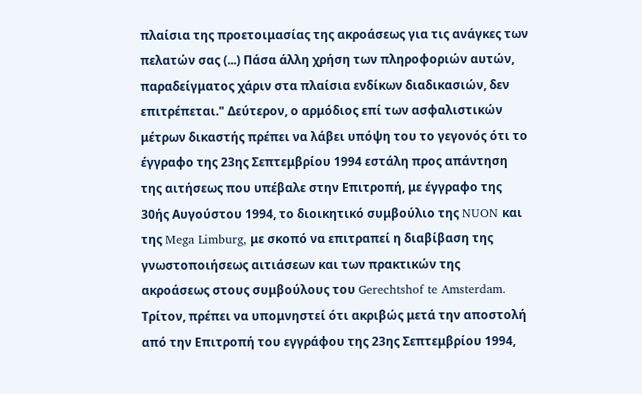πλαίσια της προετοιμασίας της ακροάσεως για τις ανάγκες των πελατών σας (...) Πάσα άλλη χρήση των πληροφοριών αυτών, παραδείγματος χάριν στα πλαίσια ενδίκων διαδικασιών, δεν επιτρέπεται." Δεύτερον, ο αρμόδιος επί των ασφαλιστικών μέτρων δικαστής πρέπει να λάβει υπόψη του το γεγονός ότι το έγγραφο της 23ης Σεπτεμβρίου 1994 εστάλη προς απάντηση της αιτήσεως που υπέβαλε στην Επιτροπή, με έγγραφο της 30ής Αυγούστου 1994, το διοικητικό συμβούλιο της NUON και της Mega Limburg, με σκοπό να επιτραπεί η διαβίβαση της γνωστοποιήσεως αιτιάσεων και των πρακτικών της ακροάσεως στους συμβούλους του Gerechtshof te Amsterdam. Τρίτον, πρέπει να υπομνηστεί ότι ακριβώς μετά την αποστολή από την Επιτροπή του εγγράφου της 23ης Σεπτεμβρίου 1994,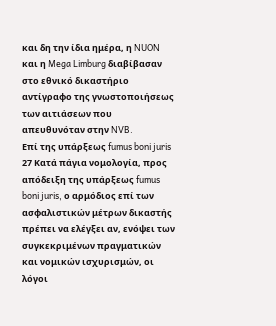και δη την ίδια ημέρα, η NUON και η Mega Limburg διαβίβασαν στο εθνικό δικαστήριο αντίγραφο της γνωστοποιήσεως των αιτιάσεων που απευθυνόταν στην NVB.
Επί της υπάρξεως fumus boni juris
27 Κατά πάγια νομολογία, προς απόδειξη της υπάρξεως fumus boni juris, ο αρμόδιος επί των ασφαλιστικών μέτρων δικαστής πρέπει να ελέγξει αν, ενόψει των συγκεκριμένων πραγματικών και νομικών ισχυρισμών, οι λόγοι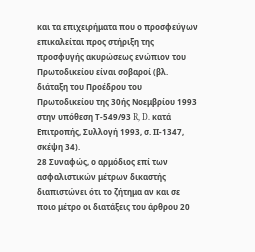και τα επιχειρήματα που ο προσφεύγων επικαλείται προς στήριξη της προσφυγής ακυρώσεως ενώπιον του Πρωτοδικείου είναι σοβαροί (βλ. διάταξη του Προέδρου του Πρωτοδικείου της 30ής Νοεμβρίου 1993 στην υπόθεση Τ-549/93 R, D. κατά Επιτροπής, Συλλογή 1993, σ. ΙΙ-1347, σκέψη 34).
28 Συναφώς, ο αρμόδιος επί των ασφαλιστικών μέτρων δικαστής διαπιστώνει ότι το ζήτημα αν και σε ποιο μέτρο οι διατάξεις του άρθρου 20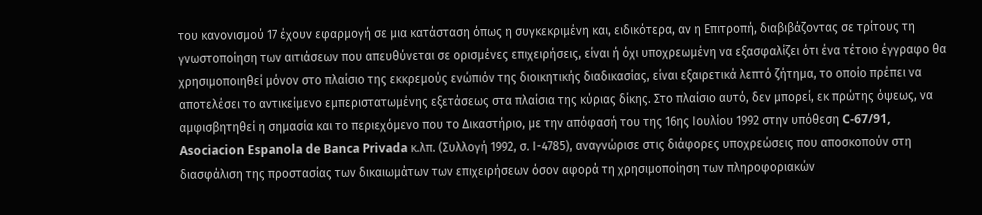του κανονισμού 17 έχουν εφαρμογή σε μια κατάσταση όπως η συγκεκριμένη και, ειδικότερα, αν η Επιτροπή, διαβιβάζοντας σε τρίτους τη γνωστοποίηση των αιτιάσεων που απευθύνεται σε ορισμένες επιχειρήσεις, είναι ή όχι υποχρεωμένη να εξασφαλίζει ότι ένα τέτοιο έγγραφο θα χρησιμοποιηθεί μόνον στο πλαίσιο της εκκρεμούς ενώπιόν της διοικητικής διαδικασίας, είναι εξαιρετικά λεπτό ζήτημα, το οποίο πρέπει να αποτελέσει το αντικείμενο εμπεριστατωμένης εξετάσεως στα πλαίσια της κύριας δίκης. Στο πλαίσιο αυτό, δεν μπορεί, εκ πρώτης όψεως, να αμφισβητηθεί η σημασία και το περιεχόμενο που το Δικαστήριο, με την απόφασή του της 16ης Ιουλίου 1992 στην υπόθεση C-67/91, Asociacion Espanola de Banca Privada κ.λπ. (Συλλογή 1992, σ. Ι-4785), αναγνώρισε στις διάφορες υποχρεώσεις που αποσκοπούν στη διασφάλιση της προστασίας των δικαιωμάτων των επιχειρήσεων όσον αφορά τη χρησιμοποίηση των πληροφοριακών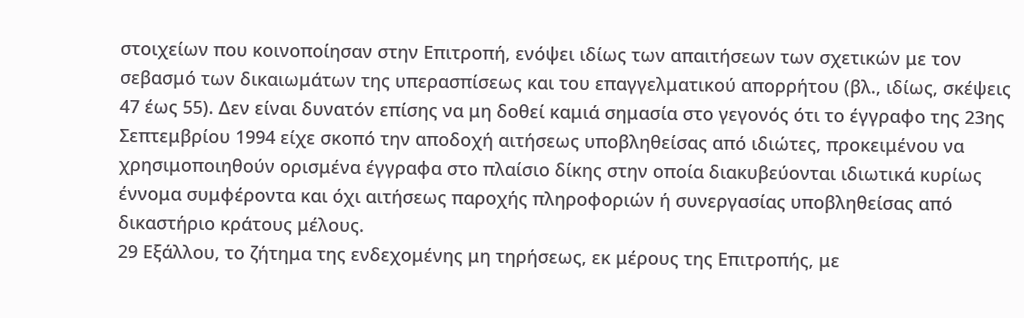στοιχείων που κοινοποίησαν στην Επιτροπή, ενόψει ιδίως των απαιτήσεων των σχετικών με τον σεβασμό των δικαιωμάτων της υπερασπίσεως και του επαγγελματικού απορρήτου (βλ., ιδίως, σκέψεις 47 έως 55). Δεν είναι δυνατόν επίσης να μη δοθεί καμιά σημασία στο γεγονός ότι το έγγραφο της 23ης Σεπτεμβρίου 1994 είχε σκοπό την αποδοχή αιτήσεως υποβληθείσας από ιδιώτες, προκειμένου να χρησιμοποιηθούν ορισμένα έγγραφα στο πλαίσιο δίκης στην οποία διακυβεύονται ιδιωτικά κυρίως έννομα συμφέροντα και όχι αιτήσεως παροχής πληροφοριών ή συνεργασίας υποβληθείσας από δικαστήριο κράτους μέλους.
29 Εξάλλου, το ζήτημα της ενδεχομένης μη τηρήσεως, εκ μέρους της Επιτροπής, με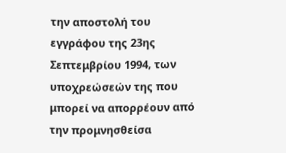την αποστολή του εγγράφου της 23ης Σεπτεμβρίου 1994, των υποχρεώσεών της που μπορεί να απορρέουν από την προμνησθείσα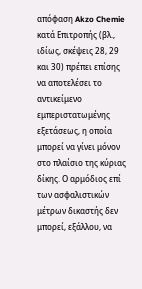απόφαση Akzo Chemie κατά Επιτροπής (βλ., ιδίως, σκέψεις 28, 29 και 30) πρέπει επίσης να αποτελέσει το αντικείμενο εμπεριστατωμένης εξετάσεως, η οποία μπορεί να γίνει μόνον στο πλαίσιο της κύριας δίκης. Ο αρμόδιος επί των ασφαλιστικών μέτρων δικαστής δεν μπορεί, εξάλλου, να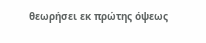θεωρήσει εκ πρώτης όψεως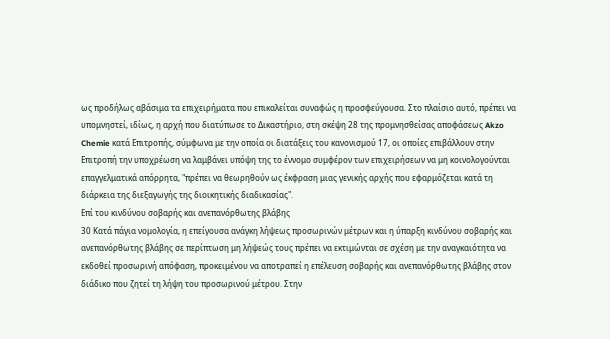ως προδήλως αβάσιμα τα επιχειρήματα που επικαλείται συναφώς η προσφεύγουσα. Στο πλαίσιο αυτό, πρέπει να υπομνηστεί, ιδίως, η αρχή που διατύπωσε το Δικαστήριο, στη σκέψη 28 της προμνησθείσας αποφάσεως Akzo Chemie κατά Επιτροπής, σύμφωνα με την οποία οι διατάξεις του κανονισμού 17, οι οποίες επιβάλλουν στην Επιτροπή την υποχρέωση να λαμβάνει υπόψη της το έννομο συμφέρον των επιχειρήσεων να μη κοινολογούνται επαγγελματικά απόρρητα, "πρέπει να θεωρηθούν ως έκφραση μιας γενικής αρχής που εφαρμόζεται κατά τη διάρκεια της διεξαγωγής της διοικητικής διαδικασίας".
Επί του κινδύνου σοβαρής και ανεπανόρθωτης βλάβης
30 Κατά πάγια νομολογία, η επείγουσα ανάγκη λήψεως προσωρινών μέτρων και η ύπαρξη κινδύνου σοβαρής και ανεπανόρθωτης βλάβης σε περίπτωση μη λήψεώς τους πρέπει να εκτιμώνται σε σχέση με την αναγκαιότητα να εκδοθεί προσωρινή απόφαση, προκειμένου να αποτραπεί η επέλευση σοβαρής και ανεπανόρθωτης βλάβης στον διάδικο που ζητεί τη λήψη του προσωρινού μέτρου. Στην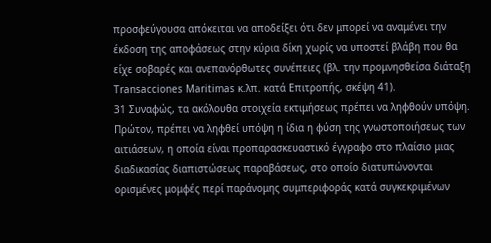προσφεύγουσα απόκειται να αποδείξει ότι δεν μπορεί να αναμένει την έκδοση της αποφάσεως στην κύρια δίκη χωρίς να υποστεί βλάβη που θα είχε σοβαρές και ανεπανόρθωτες συνέπειες (βλ. την προμνησθείσα διάταξη Transacciones Maritimas κ.λπ. κατά Επιτροπής, σκέψη 41).
31 Συναφώς, τα ακόλουθα στοιχεία εκτιμήσεως πρέπει να ληφθούν υπόψη. Πρώτον, πρέπει να ληφθεί υπόψη η ίδια η φύση της γνωστοποιήσεως των αιτιάσεων, η οποία είναι προπαρασκευαστικό έγγραφο στο πλαίσιο μιας διαδικασίας διαπιστώσεως παραβάσεως, στο οποίο διατυπώνονται ορισμένες μομφές περί παράνομης συμπεριφοράς κατά συγκεκριμένων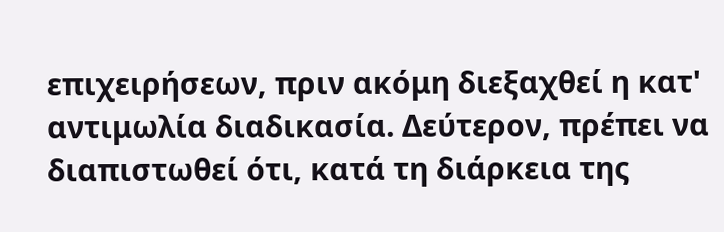επιχειρήσεων, πριν ακόμη διεξαχθεί η κατ' αντιμωλία διαδικασία. Δεύτερον, πρέπει να διαπιστωθεί ότι, κατά τη διάρκεια της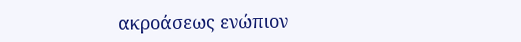ακροάσεως ενώπιον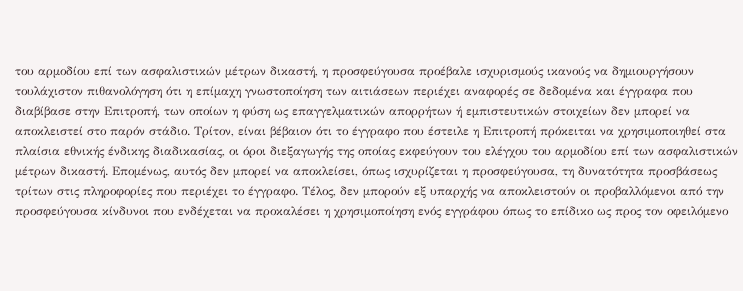του αρμοδίου επί των ασφαλιστικών μέτρων δικαστή, η προσφεύγουσα προέβαλε ισχυρισμούς ικανούς να δημιουργήσουν τουλάχιστον πιθανολόγηση ότι η επίμαχη γνωστοποίηση των αιτιάσεων περιέχει αναφορές σε δεδομένα και έγγραφα που διαβίβασε στην Επιτροπή, των οποίων η φύση ως επαγγελματικών απορρήτων ή εμπιστευτικών στοιχείων δεν μπορεί να αποκλειστεί στο παρόν στάδιο. Τρίτον, είναι βέβαιον ότι το έγγραφο που έστειλε η Επιτροπή πρόκειται να χρησιμοποιηθεί στα πλαίσια εθνικής ένδικης διαδικασίας, οι όροι διεξαγωγής της οποίας εκφεύγουν του ελέγχου του αρμοδίου επί των ασφαλιστικών μέτρων δικαστή. Επομένως, αυτός δεν μπορεί να αποκλείσει, όπως ισχυρίζεται η προσφεύγουσα, τη δυνατότητα προσβάσεως τρίτων στις πληροφορίες που περιέχει το έγγραφο. Τέλος, δεν μπορούν εξ υπαρχής να αποκλειστούν οι προβαλλόμενοι από την προσφεύγουσα κίνδυνοι που ενδέχεται να προκαλέσει η χρησιμοποίηση ενός εγγράφου όπως το επίδικο ως προς τον οφειλόμενο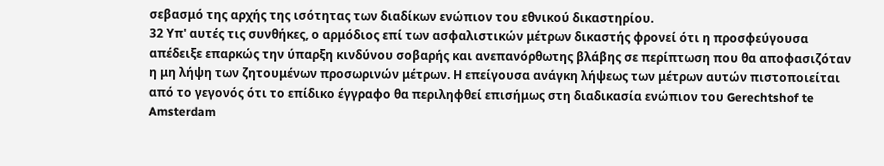σεβασμό της αρχής της ισότητας των διαδίκων ενώπιον του εθνικού δικαστηρίου.
32 Υπ' αυτές τις συνθήκες, ο αρμόδιος επί των ασφαλιστικών μέτρων δικαστής φρονεί ότι η προσφεύγουσα απέδειξε επαρκώς την ύπαρξη κινδύνου σοβαρής και ανεπανόρθωτης βλάβης σε περίπτωση που θα αποφασιζόταν η μη λήψη των ζητουμένων προσωρινών μέτρων. Η επείγουσα ανάγκη λήψεως των μέτρων αυτών πιστοποιείται από το γεγονός ότι το επίδικο έγγραφο θα περιληφθεί επισήμως στη διαδικασία ενώπιον του Gerechtshof te Amsterdam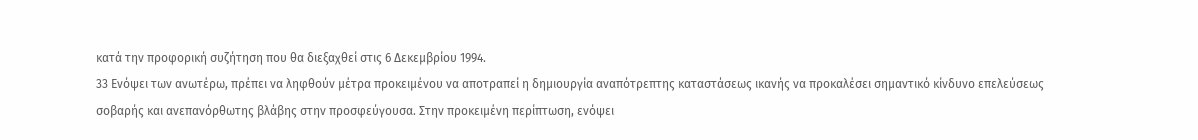κατά την προφορική συζήτηση που θα διεξαχθεί στις 6 Δεκεμβρίου 1994.
33 Ενόψει των ανωτέρω, πρέπει να ληφθούν μέτρα προκειμένου να αποτραπεί η δημιουργία αναπότρεπτης καταστάσεως ικανής να προκαλέσει σημαντικό κίνδυνο επελεύσεως σοβαρής και ανεπανόρθωτης βλάβης στην προσφεύγουσα. Στην προκειμένη περίπτωση, ενόψει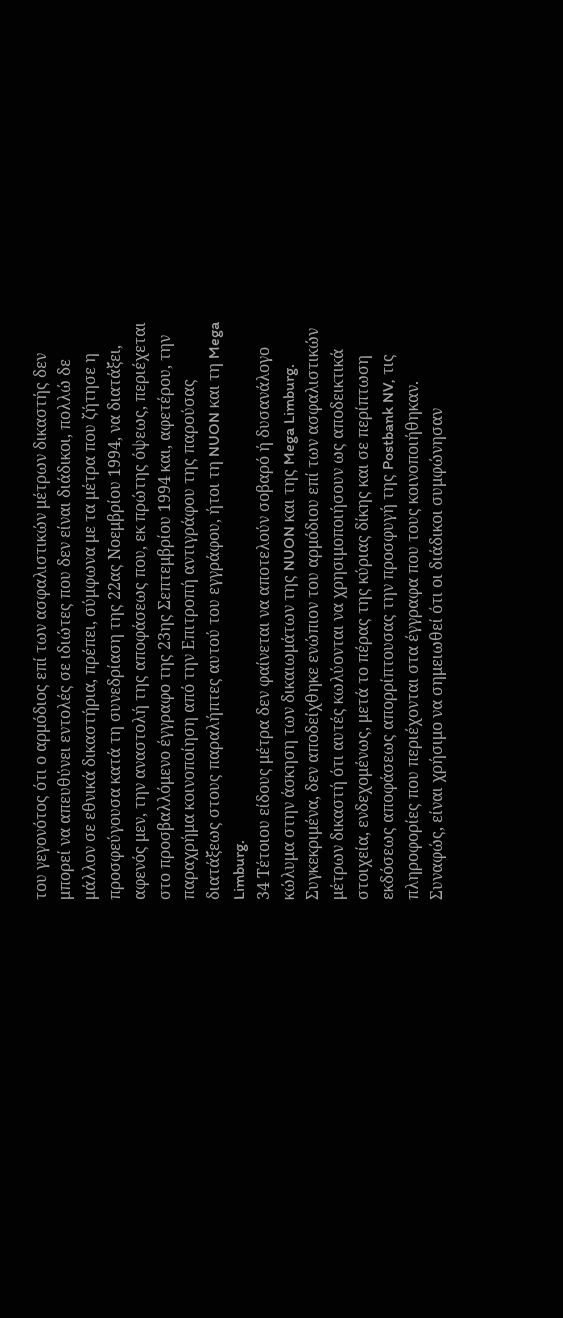του γεγονότος ότι ο αρμόδιος επί των ασφαλιστικών μέτρων δικαστής δεν μπορεί να απευθύνει εντολές σε ιδιώτες που δεν είναι διάδικοι, πολλώ δε μάλλον σε εθνικά δικαστήρια, πρέπει, σύμφωνα με τα μέτρα που ζήτησε η προσφεύγουσα κατά τη συνεδρίαση της 22ας Νοεμβρίου 1994, να διατάξει, αφενός μεν, την αναστολή της αποφάσεως που, εκ πρώτης όψεως, περιέχεται στο προσβαλλόμενο έγγραφο της 23ης Σεπτεμβρίου 1994 και, αφετέρου, την παραχρήμα κοινοποίηση από την Επιτροπή αντιγράφου της παρούσας διατάξεως στους παραλήπτες αυτού του εγγράφου, ήτοι τη NUON και τη Mega Limburg.
34 Τέτοιου είδους μέτρα δεν φαίνεται να αποτελούν σοβαρό ή δυσανάλογο κώλυμα στην άσκηση των δικαιωμάτων της NUON και της Mega Limburg. Συγκεκριμένα, δεν αποδείχθηκε ενώπιον του αρμόδιου επί των ασφαλιστικών μέτρων δικαστή ότι αυτές κωλύονται να χρησιμοποιήσουν ως αποδεικτικά στοιχεία, ενδεχομένως, μετά το πέρας της κύριας δίκης και σε περίπτωση εκδόσεως αποφάσεως απορρίπτουσας την προσφυγή της Postbank NV, τις πληροφορίες που περιέχονται στα έγγραφα που τους κοινοποιήθηκαν. Συναφώς, είναι χρήσιμο να σημειωθεί ότι οι διάδικοι συμφώνησαν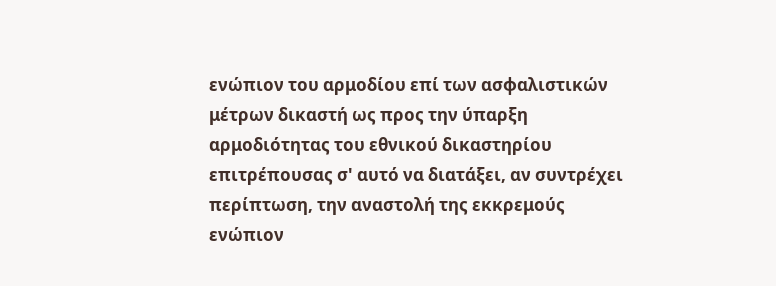ενώπιον του αρμοδίου επί των ασφαλιστικών μέτρων δικαστή ως προς την ύπαρξη αρμοδιότητας του εθνικού δικαστηρίου επιτρέπουσας σ' αυτό να διατάξει, αν συντρέχει περίπτωση, την αναστολή της εκκρεμούς ενώπιον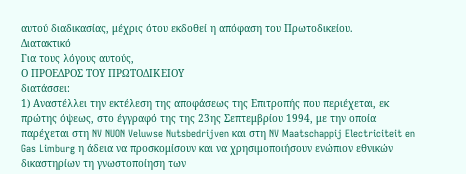αυτού διαδικασίας, μέχρις ότου εκδοθεί η απόφαση του Πρωτοδικείου.
Διατακτικό
Για τους λόγους αυτούς,
Ο ΠΡΟΕΔΡΟΣ ΤΟΥ ΠΡΩΤΟΔΙΚΕΙΟΥ
διατάσσει:
1) Αναστέλλει την εκτέλεση της αποφάσεως της Επιτροπής που περιέχεται, εκ πρώτης όψεως, στο έγγραφό της της 23ης Σεπτεμβρίου 1994, με την οποία παρέχεται στη NV NUON Veluwse Nutsbedrijven και στη NV Maatschappij Electriciteit en Gas Limburg η άδεια να προσκομίσουν και να χρησιμοποιήσουν ενώπιον εθνικών δικαστηρίων τη γνωστοποίηση των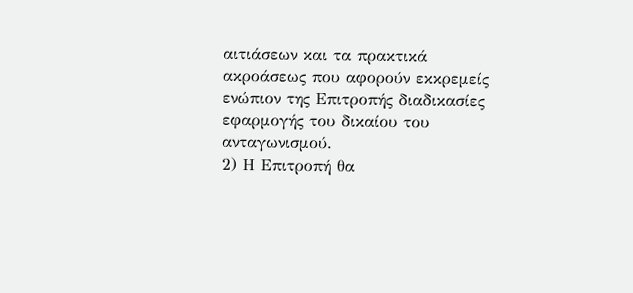αιτιάσεων και τα πρακτικά ακροάσεως που αφορούν εκκρεμείς ενώπιον της Επιτροπής διαδικασίες εφαρμογής του δικαίου του ανταγωνισμού.
2) Η Επιτροπή θα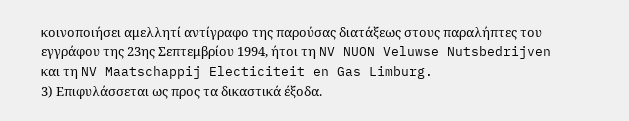κοινοποιήσει αμελλητί αντίγραφο της παρούσας διατάξεως στους παραλήπτες του εγγράφου της 23ης Σεπτεμβρίου 1994, ήτοι τη NV NUON Veluwse Nutsbedrijven και τη NV Maatschappij Electiciteit en Gas Limburg.
3) Επιφυλάσσεται ως προς τα δικαστικά έξοδα.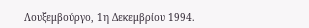Λουξεμβούργο, 1η Δεκεμβρίου 1994.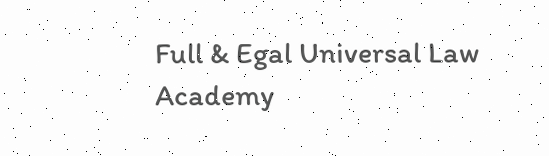Full & Egal Universal Law Academy